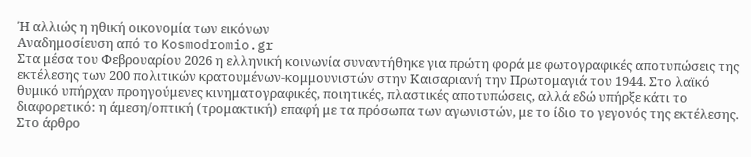Ή αλλιώς η ηθική οικονομία των εικόνων
Αναδημοσίευση από το Kosmodromio.gr
Στα μέσα του Φεβρουαρίου 2026 η ελληνική κοινωνία συναντήθηκε για πρώτη φορά με φωτογραφικές αποτυπώσεις της εκτέλεσης των 200 πολιτικών κρατουμένων-κομμουνιστών στην Καισαριανή την Πρωτομαγιά του 1944. Στο λαϊκό θυμικό υπήρχαν προηγούμενες κινηματογραφικές, ποιητικές, πλαστικές αποτυπώσεις, αλλά εδώ υπήρξε κάτι το διαφορετικό: η άμεση/οπτική (τρομακτική) επαφή με τα πρόσωπα των αγωνιστών, με το ίδιο το γεγονός της εκτέλεσης.
Στο άρθρο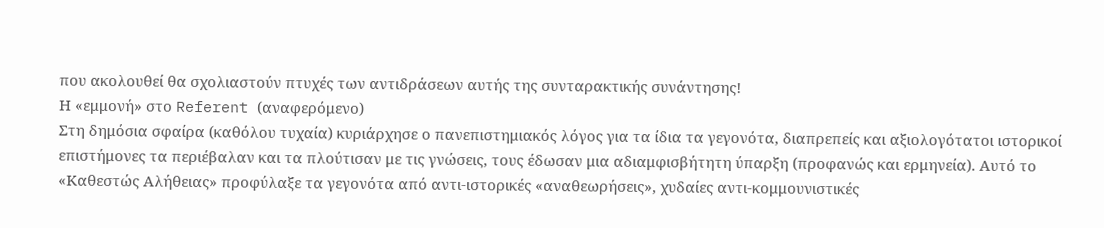που ακολουθεί θα σχολιαστούν πτυχές των αντιδράσεων αυτής της συνταρακτικής συνάντησης!
Η «εμμονή» στο Referent (αναφερόμενο)
Στη δημόσια σφαίρα (καθόλου τυχαία) κυριάρχησε ο πανεπιστημιακός λόγος για τα ίδια τα γεγονότα, διαπρεπείς και αξιολογότατοι ιστορικοί επιστήμονες τα περιέβαλαν και τα πλούτισαν με τις γνώσεις, τους έδωσαν μια αδιαμφισβήτητη ύπαρξη (προφανώς και ερμηνεία). Αυτό το «Καθεστώς Αλήθειας» προφύλαξε τα γεγονότα από αντι-ιστορικές «αναθεωρήσεις», χυδαίες αντι-κομμουνιστικές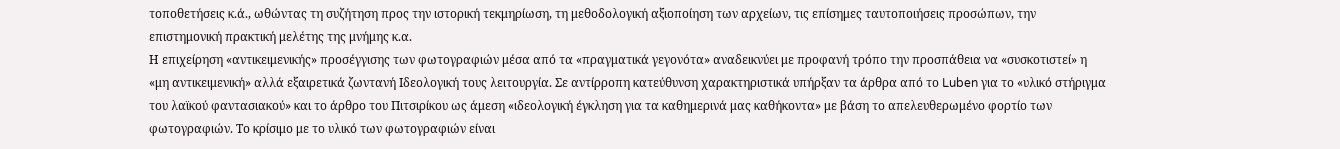τοποθετήσεις κ.ά., ωθώντας τη συζήτηση προς την ιστορική τεκμηρίωση, τη μεθοδολογική αξιοποίηση των αρχείων, τις επίσημες ταυτοποιήσεις προσώπων, την επιστημονική πρακτική μελέτης της μνήμης κ.α.
Η επιχείρηση «αντικειμενικής» προσέγγισης των φωτογραφιών μέσα από τα «πραγματικά γεγονότα» αναδεικνύει με προφανή τρόπο την προσπάθεια να «συσκοτιστεί» η «μη αντικειμενική» αλλά εξαιρετικά ζωντανή Ιδεολογική τους λειτουργία. Σε αντίρροπη κατεύθυνση χαρακτηριστικά υπήρξαν τα άρθρα από το Luben για το «υλικό στήριγμα του λαϊκού φαντασιακού» και το άρθρο του Πιτσιρίκου ως άμεση «ιδεολογική έγκληση για τα καθημερινά μας καθήκοντα» με βάση το απελευθερωμένο φορτίο των φωτογραφιών. Το κρίσιμο με το υλικό των φωτογραφιών είναι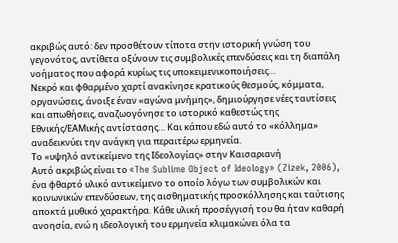ακριβώς αυτό: δεν προσθέτουν τίποτα στην ιστορική γνώση του γεγονότος, αντίθετα οξύνουν τις συμβολικές επενδύσεις και τη διαπάλη νοήματος που αφορά κυρίως τις υποκειμενικοποιήσεις…
Νεκρό και φθαρμένο χαρτί ανακίνησε κρατικούς θεσμούς, κόμματα, οργανώσεις, άνοιξε έναν «αγώνα μνήμης», δημιούργησε νέες ταυτίσεις και απωθήσεις, αναζωογόνησε το ιστορικό καθεστώς της Εθνικής/ΕΑΜικής αντίστασης… Και κάπου εδώ αυτό το «κόλλημα» αναδεικνύει την ανάγκη για περαιτέρω ερμηνεία.
Το «υψηλό αντικείμενο της Ιδεολογίας» στην Καισαριανή
Αυτό ακριβώς είναι το «The Sublime Object of Ideology» (Zizek, 2006), ένα φθαρτό υλικό αντικείμενο το οποίο λόγω των συμβολικών και κοινωνικών επενδύσεων, της αισθηματικής προσκόλλησης και ταύτισης αποκτά μυθικό χαρακτήρα. Κάθε υλική προσέγγισή του θα ήταν καθαρή ανοησία, ενώ η ιδεολογική του ερμηνεία κλιμακώνει όλα τα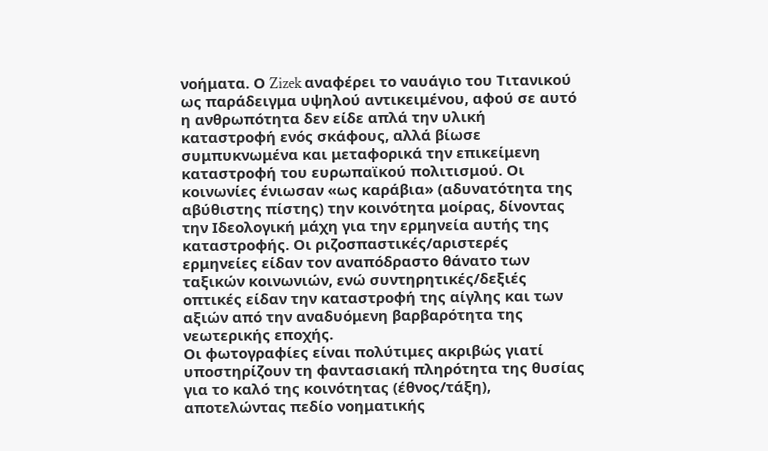νοήματα. Ο Zizek αναφέρει το ναυάγιο του Τιτανικού ως παράδειγμα υψηλού αντικειμένου, αφού σε αυτό η ανθρωπότητα δεν είδε απλά την υλική καταστροφή ενός σκάφους, αλλά βίωσε συμπυκνωμένα και μεταφορικά την επικείμενη καταστροφή του ευρωπαϊκού πολιτισμού. Οι κοινωνίες ένιωσαν «ως καράβια» (αδυνατότητα της αβύθιστης πίστης) την κοινότητα μοίρας, δίνοντας την Ιδεολογική μάχη για την ερμηνεία αυτής της καταστροφής. Οι ριζοσπαστικές/αριστερές ερμηνείες είδαν τον αναπόδραστο θάνατο των ταξικών κοινωνιών, ενώ συντηρητικές/δεξιές οπτικές είδαν την καταστροφή της αίγλης και των αξιών από την αναδυόμενη βαρβαρότητα της νεωτερικής εποχής.
Οι φωτογραφίες είναι πολύτιμες ακριβώς γιατί υποστηρίζουν τη φαντασιακή πληρότητα της θυσίας για το καλό της κοινότητας (έθνος/τάξη), αποτελώντας πεδίο νοηματικής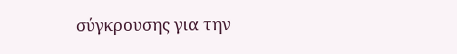σύγκρουσης για την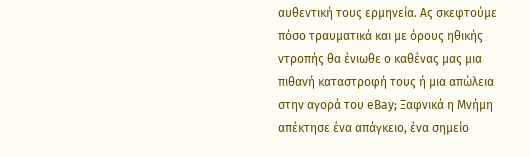αυθεντική τους ερμηνεία. Ας σκεφτούμε πόσο τραυματικά και με όρους ηθικής ντροπής θα ένιωθε ο καθένας μας μια πιθανή καταστροφή τους ή μια απώλεια στην αγορά του eΒay; Ξαφνικά η Μνήμη απέκτησε ένα απάγκειο, ένα σημείο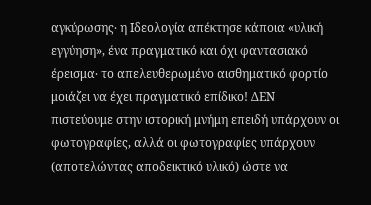αγκύρωσης‧ η Ιδεολογία απέκτησε κάποια «υλική εγγύηση», ένα πραγματικό και όχι φαντασιακό έρεισμα‧ το απελευθερωμένο αισθηματικό φορτίο μοιάζει να έχει πραγματικό επίδικο! ΔΕΝ πιστεύουμε στην ιστορική μνήμη επειδή υπάρχουν οι φωτογραφίες, αλλά οι φωτογραφίες υπάρχουν (αποτελώντας αποδεικτικό υλικό) ώστε να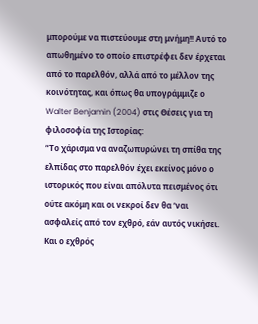μπορούμε να πιστεύουμε στη μνήμη!! Αυτό το απωθημένο το οποίο επιστρέφει δεν έρχεται από το παρελθόν, αλλά από το μέλλον της κοινότητας, και όπως θα υπογράμμιζε ο Walter Benjamin (2004) στις Θέσεις για τη φιλοσοφία της Ιστορίας:
“Το χάρισμα να αναζωπυρώνει τη σπίθα της ελπίδας στο παρελθόν έχει εκείνος μόνο ο ιστορικός που είναι απόλυτα πεισμένος ότι ούτε ακόμη και οι νεκροί δεν θα ‘ναι ασφαλείς από τον εχθρό, εάν αυτός νικήσει. Και ο εχθρός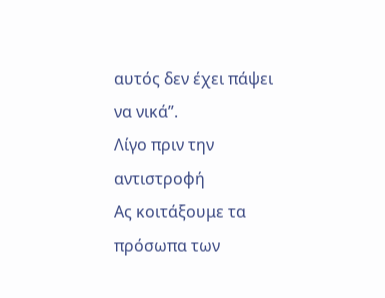αυτός δεν έχει πάψει να νικά”.
Λίγο πριν την αντιστροφή
Ας κοιτάξουμε τα πρόσωπα των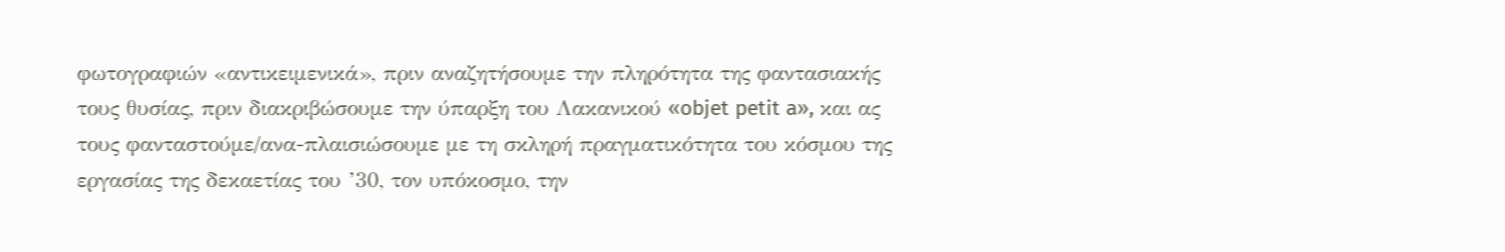φωτογραφιών «αντικειμενικά», πριν αναζητήσουμε την πληρότητα της φαντασιακής τους θυσίας, πριν διακριβώσουμε την ύπαρξη του Λακανικού «objet petit a», και ας τους φανταστούμε/ανα-πλαισιώσουμε με τη σκληρή πραγματικότητα του κόσμου της εργασίας της δεκαετίας του ’30, τον υπόκοσμο, την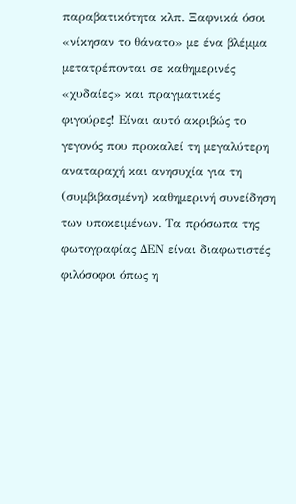παραβατικότητα κλπ. Ξαφνικά όσοι «νίκησαν το θάνατο» με ένα βλέμμα μετατρέπονται σε καθημερινές «χυδαίες» και πραγματικές φιγούρες! Είναι αυτό ακριβώς το γεγονός που προκαλεί τη μεγαλύτερη αναταραχή και ανησυχία για τη (συμβιβασμένη) καθημερινή συνείδηση των υποκειμένων. Τα πρόσωπα της φωτογραφίας ΔΕΝ είναι διαφωτιστές φιλόσοφοι όπως η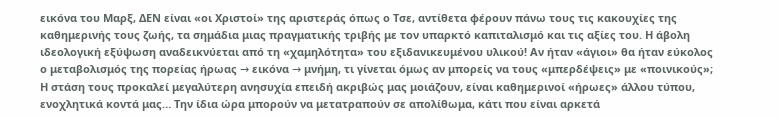εικόνα του Μαρξ, ΔΕΝ είναι «οι Χριστοί» της αριστεράς όπως ο Τσε, αντίθετα φέρουν πάνω τους τις κακουχίες της καθημερινής τους ζωής, τα σημάδια μιας πραγματικής τριβής με τον υπαρκτό καπιταλισμό και τις αξίες του. Η άβολη ιδεολογική εξύψωση αναδεικνύεται από τη «χαμηλότητα» του εξιδανικευμένου υλικού! Αν ήταν «άγιοι» θα ήταν εύκολος ο μεταβολισμός της πορείας ήρωας → εικόνα → μνήμη, τι γίνεται όμως αν μπορείς να τους «μπερδέψεις» με «ποινικούς»; Η στάση τους προκαλεί μεγαλύτερη ανησυχία επειδή ακριβώς μας μοιάζουν, είναι καθημερινοί «ήρωες» άλλου τύπου, ενοχλητικά κοντά μας… Την ίδια ώρα μπορούν να μετατραπούν σε απολίθωμα, κάτι που είναι αρκετά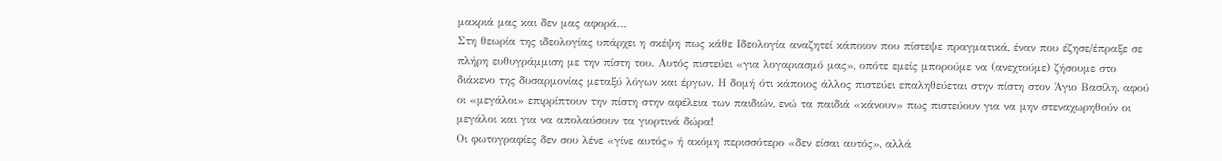μακριά μας και δεν μας αφορά…
Στη θεωρία της ιδεολογίας υπάρχει η σκέψη πως κάθε Ιδεολογία αναζητεί κάποιον που πίστεψε πραγματικά, έναν που έζησε/έπραξε σε πλήρη ευθυγράμμιση με την πίστη του. Αυτός πιστεύει «για λογαριασμό μας», οπότε εμείς μπορούμε να (ανεχτούμε) ζήσουμε στο διάκενο της δυσαρμονίας μεταξύ λόγων και έργων. Η δομή ότι κάποιος άλλος πιστεύει επαληθεύεται στην πίστη στον Άγιο Βασίλη, αφού οι «μεγάλοι» επιρρίπτουν την πίστη στην αφέλεια των παιδιών, ενώ τα παιδιά «κάνουν» πως πιστεύουν για να μην στεναχωρηθούν οι μεγάλοι και για να απολαύσουν τα γιορτινά δώρα!
Οι φωτογραφίες δεν σου λένε «γίνε αυτός» ή ακόμη περισσότερο «δεν είσαι αυτός», αλλά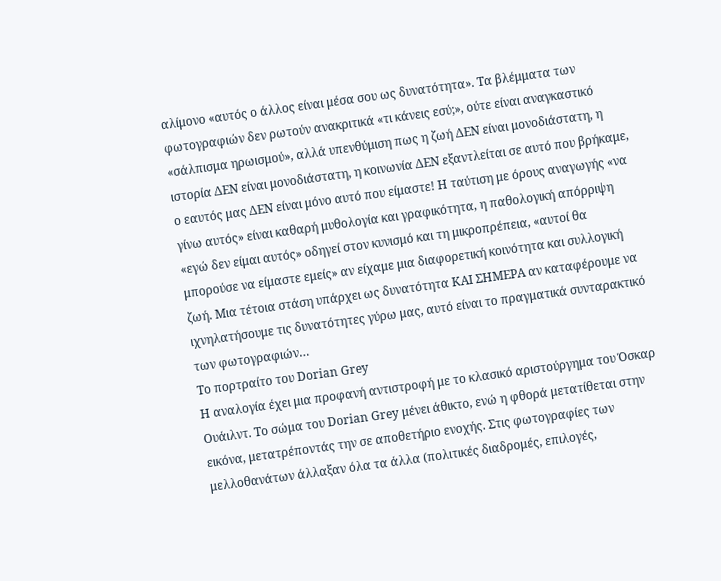αλίμονο «αυτός ο άλλος είναι μέσα σου ως δυνατότητα». Τα βλέμματα των φωτογραφιών δεν ρωτούν ανακριτικά «τι κάνεις εσύ;», ούτε είναι αναγκαστικό «σάλπισμα ηρωισμού», αλλά υπενθύμιση πως η ζωή ΔΕΝ είναι μονοδιάστατη, η ιστορία ΔΕΝ είναι μονοδιάστατη, η κοινωνία ΔΕΝ εξαντλείται σε αυτό που βρήκαμε, ο εαυτός μας ΔΕΝ είναι μόνο αυτό που είμαστε! Η ταύτιση με όρους αναγωγής «να γίνω αυτός» είναι καθαρή μυθολογία και γραφικότητα, η παθολογική απόρριψη «εγώ δεν είμαι αυτός» οδηγεί στον κυνισμό και τη μικροπρέπεια, «αυτοί θα μπορούσε να είμαστε εμείς» αν είχαμε μια διαφορετική κοινότητα και συλλογική ζωή. Μια τέτοια στάση υπάρχει ως δυνατότητα ΚΑΙ ΣΗΜΕΡΑ αν καταφέρουμε να ιχνηλατήσουμε τις δυνατότητες γύρω μας, αυτό είναι το πραγματικά συνταρακτικό των φωτογραφιών…
Το πορτραίτο του Dorian Grey
Η αναλογία έχει μια προφανή αντιστροφή με το κλασικό αριστούργημα του Όσκαρ Ουάιλντ. Το σώμα του Dorian Grey μένει άθικτο, ενώ η φθορά μετατίθεται στην εικόνα, μετατρέποντάς την σε αποθετήριο ενοχής. Στις φωτογραφίες των μελλοθανάτων άλλαξαν όλα τα άλλα (πολιτικές διαδρομές, επιλογές,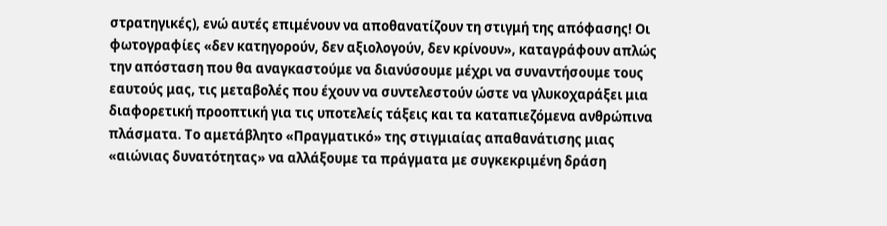στρατηγικές), ενώ αυτές επιμένουν να αποθανατίζουν τη στιγμή της απόφασης! Οι φωτογραφίες «δεν κατηγορούν, δεν αξιολογούν, δεν κρίνουν», καταγράφουν απλώς την απόσταση που θα αναγκαστούμε να διανύσουμε μέχρι να συναντήσουμε τους εαυτούς μας, τις μεταβολές που έχουν να συντελεστούν ώστε να γλυκοχαράξει μια διαφορετική προοπτική για τις υποτελείς τάξεις και τα καταπιεζόμενα ανθρώπινα πλάσματα. Το αμετάβλητο «Πραγματικό» της στιγμιαίας απαθανάτισης μιας «αιώνιας δυνατότητας» να αλλάξουμε τα πράγματα με συγκεκριμένη δράση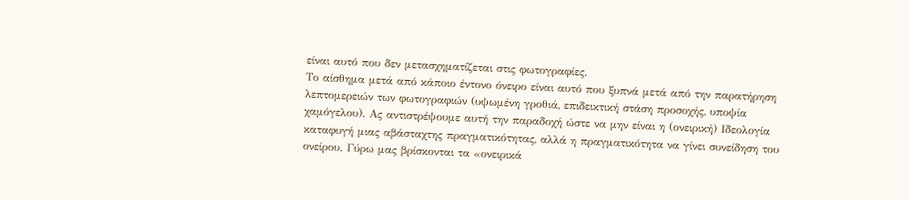είναι αυτό που δεν μετασχηματίζεται στις φωτογραφίες.
Το αίσθημα μετά από κάποιο έντονο όνειρο είναι αυτό που ξυπνά μετά από την παρατήρηση λεπτομερειών των φωτογραφιών (υψωμένη γροθιά, επιδεικτική στάση προσοχής, υποψία χαμόγελου). Ας αντιστρέψουμε αυτή την παραδοχή ώστε να μην είναι η (ονειρική) Ιδεολογία καταφυγή μιας αβάσταχτης πραγματικότητας, αλλά η πραγματικότητα να γίνει συνείδηση του ονείρου. Γύρω μας βρίσκονται τα «ονειρικά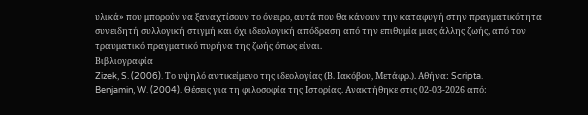υλικά» που μπορούν να ξαναχτίσουν το όνειρο, αυτά που θα κάνουν την καταφυγή στην πραγματικότητα συνειδητή συλλογική στιγμή και όχι ιδεολογική απόδραση από την επιθυμία μιας άλλης ζωής, από τον τραυματικό πραγματικό πυρήνα της ζωής όπως είναι.
Βιβλιογραφία
Zizek, S. (2006). Το υψηλό αντικείμενο της ιδεολογίας (Β. Ιακόβου, Μετάφρ.). Αθήνα: Scripta.
Benjamin, W. (2004). Θέσεις για τη φιλοσοφία της Ιστορίας. Ανακτήθηκε στις 02-03-2026 από: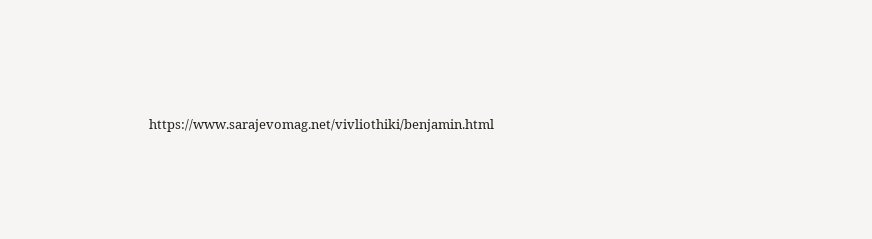https://www.sarajevomag.net/vivliothiki/benjamin.html